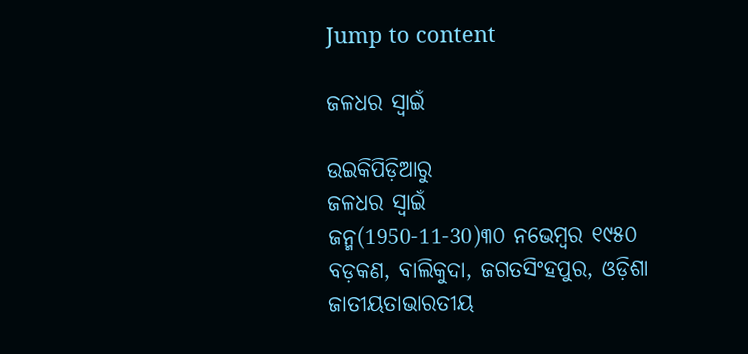Jump to content

ଜଳଧର ସ୍ୱାଇଁ

ଉଇକିପିଡ଼ିଆ‌ରୁ
ଜଳଧର ସ୍ୱାଇଁ
ଜନ୍ମ(1950-11-30)୩୦ ନଭେମ୍ବର ୧୯୫୦
ବଡ଼କଣ, ବାଲିକୁଦା, ଜଗତସିଂହପୁର, ଓଡ଼ିଶା
ଜାତୀୟତାଭାରତୀୟ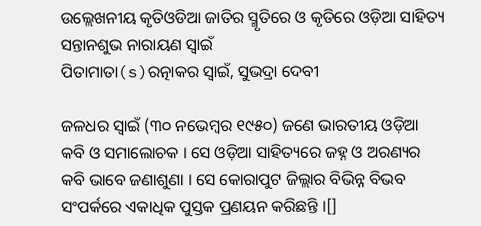ଉଲ୍ଲେଖନୀୟ କୃତିଓଡିଆ ଜାତିର ସ୍ମୃତିରେ ଓ କୃତିରେ ଓଡ଼ିଆ ସାହିତ୍ୟ
ସନ୍ତାନଶୁଭ ନାରାୟଣ ସ୍ୱାଇଁ
ପିତାମାତା(s)ରତ୍ନାକର ସ୍ୱାଇଁ, ସୁଭଦ୍ରା ଦେବୀ

ଜଳଧର ସ୍ୱାଇଁ (୩୦ ନଭେମ୍ବର ୧୯୫୦) ଜଣେ ଭାରତୀୟ ଓଡ଼ିଆ କବି ଓ ସମାଲୋଚକ । ସେ ଓଡ଼ିଆ ସାହିତ୍ୟରେ ଜହ୍ନ ଓ ଅରଣ୍ୟର କବି ଭାବେ ଜଣାଶୁଣା । ସେ କୋରାପୁଟ ଜିଲ୍ଲାର ବିଭିନ୍ନ ବିଭବ ସଂପର୍କରେ ଏକାଧିକ ପୁସ୍ତକ ପ୍ରଣୟନ କରିଛନ୍ତି ।[]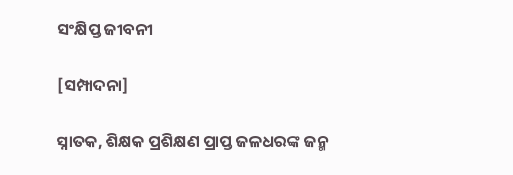ସଂକ୍ଷିପ୍ତ ଜୀବନୀ

[ସମ୍ପାଦନା]

ସ୍ନାତକ, ଶିକ୍ଷକ ପ୍ରଶିକ୍ଷଣ ପ୍ରାପ୍ତ ଜଳଧରଙ୍କ ଜନ୍ମ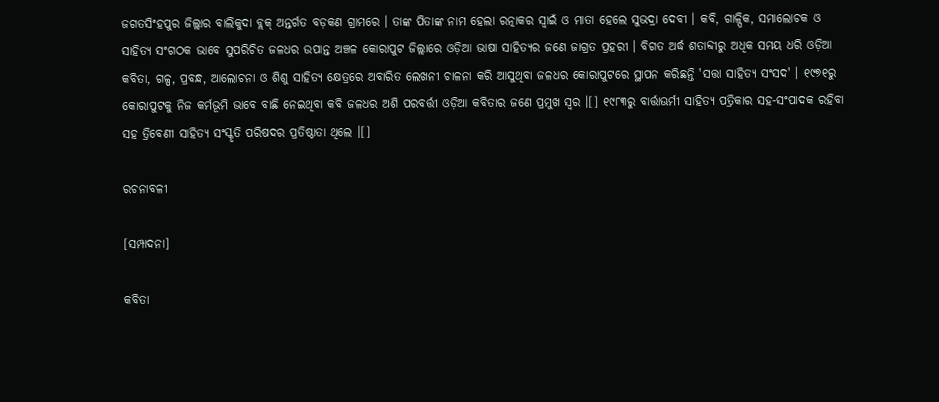ଜଗତସିଂହପୁର ଜିଲ୍ଲାର ବାଲିକୁଦା ବ୍ଲକ୍ ଅନ୍ତର୍ଗତ ବଡ଼କଣ ଗ୍ରାମରେ । ତାଙ୍କ ପିତାଙ୍କ ନାମ ହେଲା ରତ୍ନାକର ସ୍ୱାଇଁ ଓ ମାତା ହେଲେ ସୁଭଦ୍ରା ଦେବୀ । କବି, ଗାଳ୍ପିକ, ସମାଲୋଚକ ଓ ସାହିତ୍ୟ ସଂଗଠକ ଭାବେ ସୁପରିଚିତ ଜଳଧର ଉପାନ୍ତ ଅଞ୍ଚଳ କୋରାପୁଟ ଜିଲ୍ଲାରେ ଓଡ଼ିଆ ଭାଷା ସାହିତ୍ୟର ଜଣେ ଜାଗ୍ରତ ପ୍ରହରୀ । ବିଗତ ଅର୍ଦ୍ଧ ଶତାବ୍ଦୀରୁ ଅଧିକ ସମୟ ଧରି ଓଡ଼ିଆ କବିତା, ଗଳ୍ପ, ପ୍ରବନ୍ଧ, ଆଲୋଚନା ଓ ଶିଶୁ ସାହିତ୍ୟ କ୍ଷେତ୍ରରେ ଅବାରିତ ଲେଖନୀ ଚାଳନା କରି ଆସୁଥିବା ଜଳଧର କୋରାପୁଟରେ ସ୍ଥାପନ କରିଛନ୍ତି 'ସତ୍ତା ସାହିତ୍ୟ ସଂସଦ' । ୧୯୭୧ରୁ କୋରାପୁଟକୁ ନିଜ କର୍ମଭୂମି ଭାବେ ବାଛି ନେଇଥିବା କବି ଜଳଧର ଅଶି ପରବର୍ତ୍ତୀ ଓଡ଼ିଆ କବିତାର ଜଣେ ପ୍ରମୁଖ ସ୍ୱର ।[] ୧୯୮୩ରୁ ବାର୍ତ୍ତାଊର୍ମୀ ସାହିତ୍ୟ ପତ୍ରିକାର ସହ-ସଂପାଦକ ରହିବା ସହ ତ୍ରିବେଣୀ ସାହିତ୍ୟ ସଂସ୍କୃତି ପରିଷଦର ପ୍ରତିଷ୍ଠାତା ଥିଲେ ।[]

ରଚନାବଳୀ

[ସମ୍ପାଦନା]

କବିତା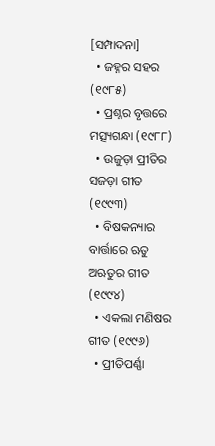[ସମ୍ପାଦନା]
  • ଜହ୍ନର ସହର (୧୯୮୫)
  • ପ୍ରଶ୍ନର ବୃତ୍ତରେ ମତ୍ସ୍ୟଗନ୍ଧା (୧୯୮୮)
  • ଉଜୁଡ଼ା ପ୍ରୀତିର ସଜଡ଼ା ଗୀତ (୧୯୯୩)
  • ବିଷକନ୍ୟାର ବାର୍ତ୍ତାରେ ଋତୁ ଅଋତୁର ଗୀତ (୧୯୯୪)
  • ଏକଲା ମଣିଷର ଗୀତ (୧୯୯୬)
  • ପ୍ରୀତିପର୍ଣ୍ଣା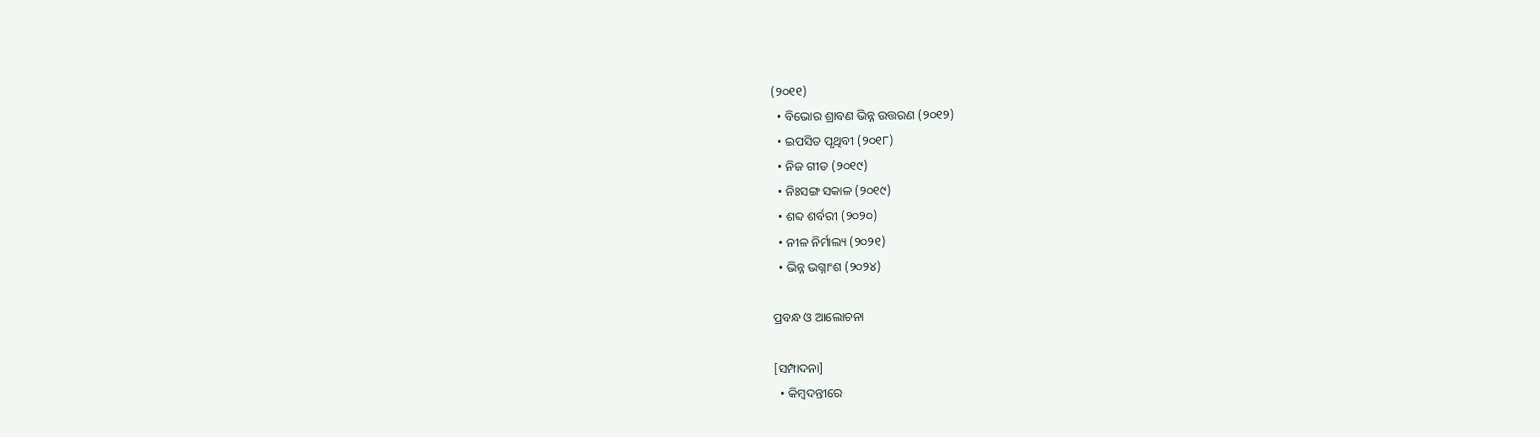(୨୦୧୧)
  • ବିଭୋର ଶ୍ରାବଣ ଭିନ୍ନ ଉତ୍ତରଣ (୨୦୧୨)
  • ଇପସିତ ପୃଥିବୀ (୨୦୧୮)
  • ନିଜ ଗୀତ (୨୦୧୯)
  • ନିଃସଙ୍ଗ ସକାଳ (୨୦୧୯)
  • ଶବ୍ଦ ଶର୍ବରୀ (୨୦୨୦)
  • ନୀଳ ନିର୍ମାଲ୍ୟ (୨୦୨୧)
  • ଭିନ୍ନ ଭଗ୍ନାଂଶ (୨୦୨୪)

ପ୍ରବନ୍ଧ ଓ ଆଲୋଚନା

[ସମ୍ପାଦନା]
  • କିମ୍ବଦନ୍ତୀରେ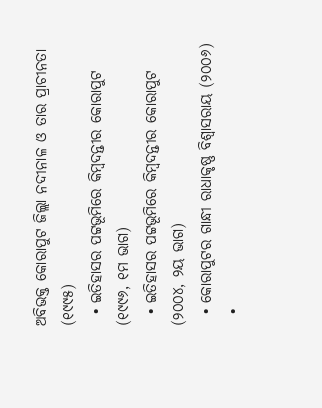ଅବିଭକ୍ତ କୋରାପୁଟ ଜିଲ୍ଲା ନଦୀନାଳ ଓ ତାର ପ୍ରାଚୀନତା (୧୯୯୫)
  • ଇତିହାସର ପଟ୍ଟଭୂମିରେ କିମ୍ବଦନ୍ତୀର କୋରାପୁଟ (୧୯୯୬, ୧ମ ଭାଗ)
  • ଇତିହାସର ପଟ୍ଟଭୂମିରେ କିମ୍ବଦନ୍ତୀର କୋରାପୁଟ (୨୦୦୪, ୨ୟ ଭାଗ)
  • କୋରାପୁଟର ଗାନ୍ଧୀ ରାଧାକୃଷ୍ଣ ବିଶ୍ୱାସରାୟ (୨୦୦୬)
  •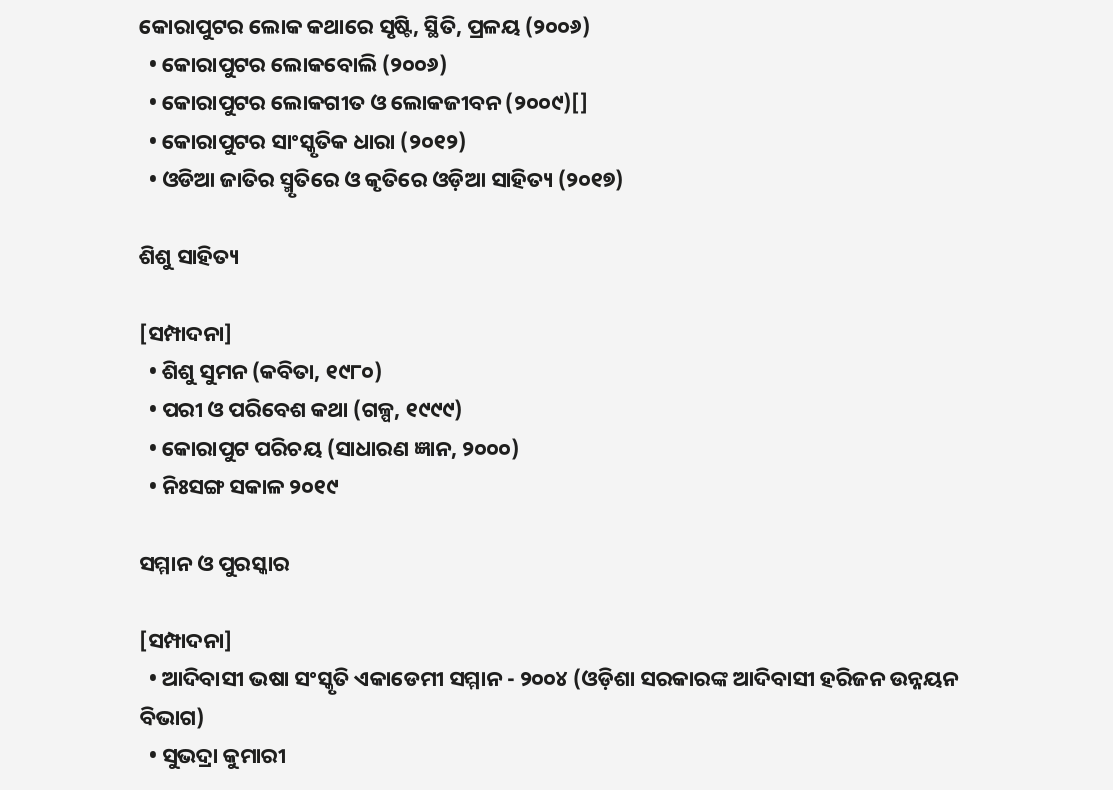କୋରାପୁଟର ଲୋକ କଥାରେ ସୃଷ୍ଟି, ସ୍ଥିତି, ପ୍ରଳୟ (୨୦୦୬)
  • କୋରାପୁଟର ଲୋକବୋଲି (୨୦୦୬)
  • କୋରାପୁଟର ଲୋକଗୀତ ଓ ଲୋକଜୀବନ (୨୦୦୯)[]
  • କୋରାପୁଟର ସାଂସ୍କୃତିକ ଧାରା (୨୦୧୨)
  • ଓଡିଆ ଜାତିର ସ୍ମୃତିରେ ଓ କୃତିରେ ଓଡ଼ିଆ ସାହିତ୍ୟ (୨୦୧୭)

ଶିଶୁ ସାହିତ୍ୟ

[ସମ୍ପାଦନା]
  • ଶିଶୁ ସୁମନ (କବିତା, ୧୯୮୦)
  • ପରୀ ଓ ପରିବେଶ କଥା (ଗଳ୍ପ, ୧୯୯୯)
  • କୋରାପୁଟ ପରିଚୟ (ସାଧାରଣ ଜ୍ଞାନ, ୨୦୦୦)
  • ନିଃସଙ୍ଗ ସକାଳ ୨୦୧୯

ସମ୍ମାନ ଓ ପୁରସ୍କାର

[ସମ୍ପାଦନା]
  • ଆଦିବାସୀ ଭଷା ସଂସ୍କୃତି ଏକାଡେମୀ ସମ୍ମାନ - ୨୦୦୪ (ଓଡ଼ିଶା ସରକାରଙ୍କ ଆଦିବାସୀ ହରିଜନ ଉନ୍ନୟନ ବିଭାଗ)
  • ସୁଭଦ୍ରା କୁମାରୀ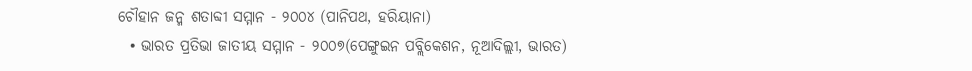ଚୌହାନ ଜନ୍ମ ଶତାବ୍ଦୀ ସମ୍ମାନ - ୨୦୦୪ (ପାନିପଥ, ହରିୟାନା)
  • ଭାରତ ପ୍ରତିଭା ଜାତୀୟ ସମ୍ମାନ - ୨୦୦୭(ପେଙ୍ଗୁଇନ ପବ୍ଲିକେଶନ, ନୂଆଦିଲ୍ଲୀ, ଭାରତ)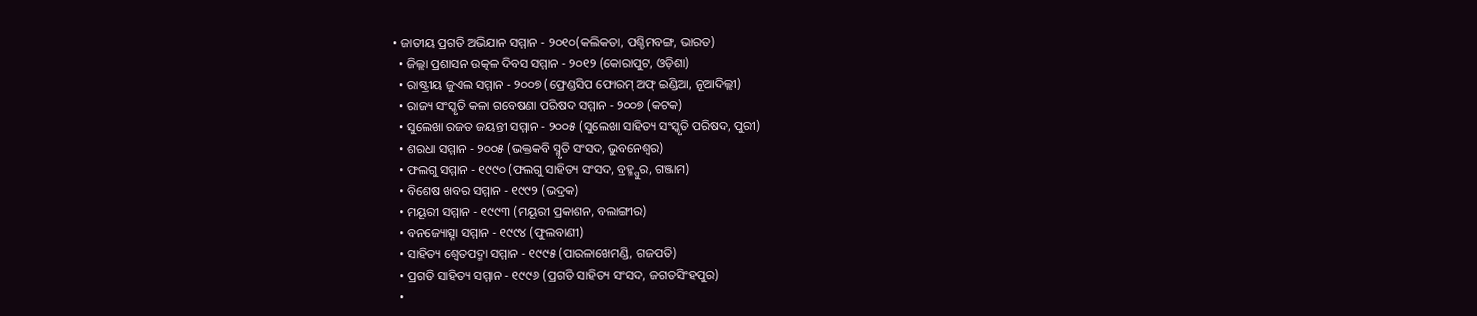• ଜାତୀୟ ପ୍ରଗତି ଅଭିଯାନ ସମ୍ମାନ - ୨୦୧୦(କଲିକତା, ପଶ୍ଚିମବଙ୍ଗ, ଭାରତ)
  • ଜିଲ୍ଲା ପ୍ରଶାସନ ଉତ୍କଳ ଦିବସ ସମ୍ମାନ - ୨୦୧୨ (କୋରାପୁଟ, ଓଡ଼ିଶା)
  • ରାଷ୍ଟ୍ରୀୟ ଜୁଏଲ ସମ୍ମାନ - ୨୦୦୭ (ଫ୍ରେଣ୍ଡସିପ ଫୋରମ୍ ଅଫ୍ ଇଣ୍ଡିଆ, ନୂଆଦିଲ୍ଲୀ)
  • ରାଜ୍ୟ ସଂସ୍କୃତି କଳା ଗବେଷଣା ପରିଷଦ ସମ୍ମାନ - ୨୦୦୭ (କଟକ)
  • ସୁଲେଖା ରଜତ ଜୟନ୍ତୀ ସମ୍ମାନ - ୨୦୦୫ (ସୁଲେଖା ସାହିତ୍ୟ ସଂସ୍କୃତି ପରିଷଦ, ପୁରୀ)
  • ଶରଧା ସମ୍ମାନ - ୨୦୦୫ (ଭକ୍ତକବି ସ୍ମୃତି ସଂସଦ, ଭୁବନେଶ୍ୱର)
  • ଫଲଗୁ ସମ୍ମାନ - ୧୯୯୦ (ଫଲଗୁ ସାହିତ୍ୟ ସଂସଦ, ବ୍ରହ୍ମ୍ପୁର, ଗଞ୍ଜାମ)
  • ବିଶେଷ ଖବର ସମ୍ମାନ - ୧୯୯୨ (ଭଦ୍ରକ)
  • ମୟୂରୀ ସମ୍ମାନ - ୧୯୯୩ (ମୟୂରୀ ପ୍ରକାଶନ, ବଲାଙ୍ଗୀର)
  • ବନଜ୍ୟୋତ୍ସ୍ନା ସମ୍ମାନ - ୧୯୯୪ (ଫୁଲବାଣୀ)
  • ସାହିତ୍ୟ ଶ୍ୱେତପଦ୍ମା ସମ୍ମାନ - ୧୯୯୫ (ପାରଳାଖେମଣ୍ଡି, ଗଜପତି)
  • ପ୍ରଗତି ସାହିତ୍ୟ ସମ୍ମାନ - ୧୯୯୬ (ପ୍ରଗତି ସାହିତ୍ୟ ସଂସଦ, ଜଗତସିଂହପୁର)
  •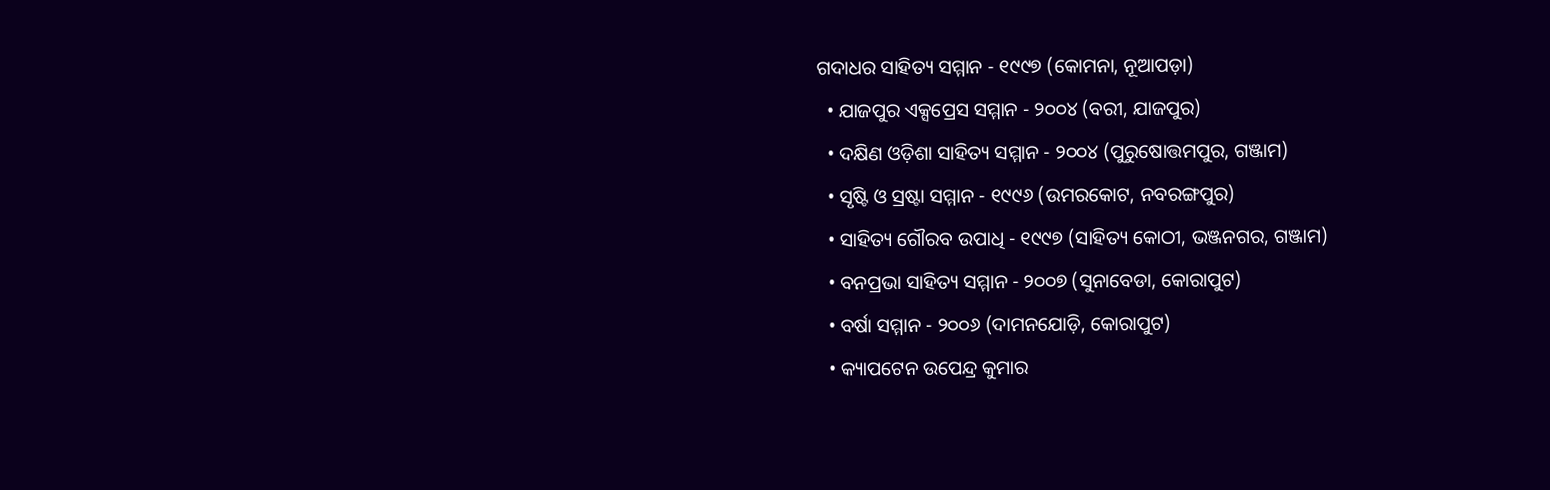ଗଦାଧର ସାହିତ୍ୟ ସମ୍ମାନ - ୧୯୯୭ (କୋମନା, ନୂଆପଡ଼ା)
  • ଯାଜପୁର ଏକ୍ସପ୍ରେସ ସମ୍ମାନ - ୨୦୦୪ (ବରୀ, ଯାଜପୁର)
  • ଦକ୍ଷିଣ ଓଡ଼ିଶା ସାହିତ୍ୟ ସମ୍ମାନ - ୨୦୦୪ (ପୁରୁଷୋତ୍ତମପୁର, ଗଞ୍ଜାମ)
  • ସୃଷ୍ଟି ଓ ସ୍ରଷ୍ଟା ସମ୍ମାନ - ୧୯୯୬ (ଉମରକୋଟ, ନବରଙ୍ଗପୁର)
  • ସାହିତ୍ୟ ଗୌରବ ଉପାଧି - ୧୯୯୭ (ସାହିତ୍ୟ କୋଠୀ, ଭଞ୍ଜନଗର, ଗଞ୍ଜାମ)
  • ବନପ୍ରଭା ସାହିତ୍ୟ ସମ୍ମାନ - ୨୦୦୭ (ସୁନାବେଡା, କୋରାପୁଟ)
  • ବର୍ଷା ସମ୍ମାନ - ୨୦୦୬ (ଦାମନଯୋଡ଼ି, କୋରାପୁଟ)
  • କ୍ୟାପଟେନ ଉପେନ୍ଦ୍ର କୁମାର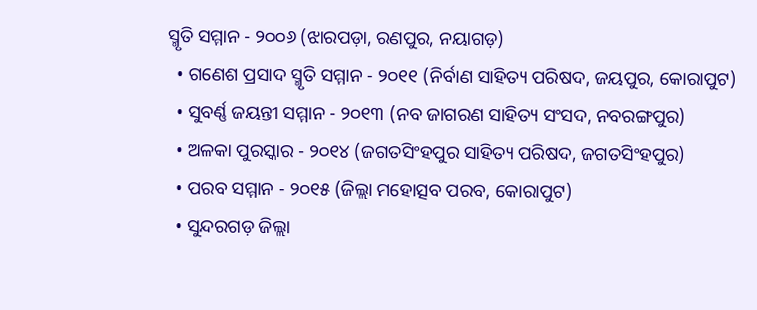ସ୍ମୃତି ସମ୍ମାନ - ୨୦୦୬ (ଝାରପଡ଼ା, ରଣପୁର, ନୟାଗଡ଼)
  • ଗଣେଶ ପ୍ରସାଦ ସ୍ମୃତି ସମ୍ମାନ - ୨୦୧୧ (ନିର୍ବାଣ ସାହିତ୍ୟ ପରିଷଦ, ଜୟପୁର, କୋରାପୁଟ)
  • ସୁବର୍ଣ୍ଣ ଜୟନ୍ତୀ ସମ୍ମାନ - ୨୦୧୩ (ନବ ଜାଗରଣ ସାହିତ୍ୟ ସଂସଦ, ନବରଙ୍ଗପୁର)
  • ଅଳକା ପୁରସ୍କାର - ୨୦୧୪ (ଜଗତସିଂହପୁର ସାହିତ୍ୟ ପରିଷଦ, ଜଗତସିଂହପୁର)
  • ପରବ ସମ୍ମାନ - ୨୦୧୫ (ଜିଲ୍ଲା ମହୋତ୍ସବ ପରବ, କୋରାପୁଟ)
  • ସୁନ୍ଦରଗଡ଼ ଜିଲ୍ଲା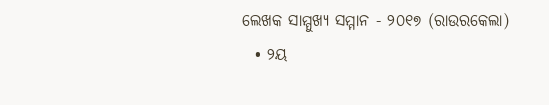ଲେଖକ ସାମ୍ମୁଖ୍ୟ ସମ୍ମାନ - ୨୦୧୭ (ରାଉରକେଲା)
  • ୨ୟ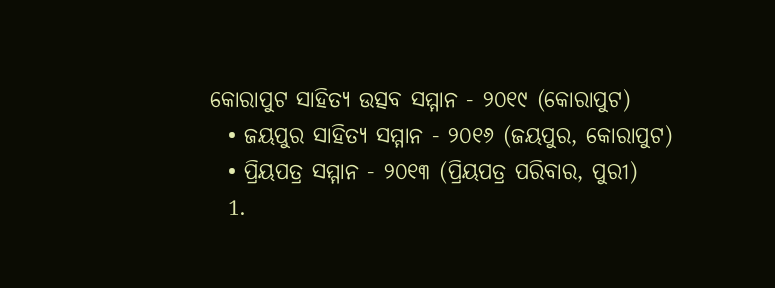କୋରାପୁଟ ସାହିତ୍ୟ ଉତ୍ସବ ସମ୍ମାନ - ୨୦୧୯ (କୋରାପୁଟ)
  • ଜୟପୁର ସାହିତ୍ୟ ସମ୍ମାନ - ୨୦୧୬ (ଜୟପୁର, କୋରାପୁଟ)
  • ପ୍ରିୟପତ୍ର ସମ୍ମାନ - ୨୦୧୩ (ପ୍ରିୟପତ୍ର ପରିବାର, ପୁରୀ)
  1.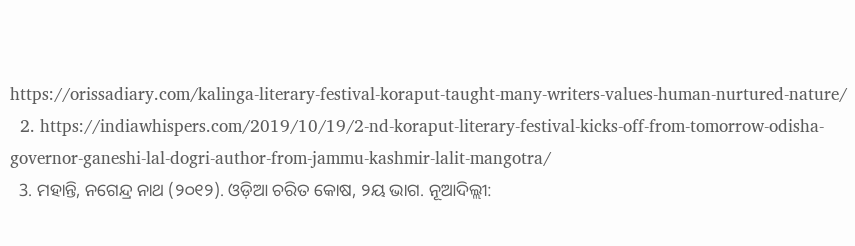https://orissadiary.com/kalinga-literary-festival-koraput-taught-many-writers-values-human-nurtured-nature/
  2. https://indiawhispers.com/2019/10/19/2-nd-koraput-literary-festival-kicks-off-from-tomorrow-odisha-governor-ganeshi-lal-dogri-author-from-jammu-kashmir-lalit-mangotra/
  3. ମହାନ୍ତି, ନଗେନ୍ଦ୍ର ନାଥ (୨୦୧୨). ଓଡ଼ିଆ ଚରିତ କୋଷ, ୨ୟ ଭାଗ. ନୂଆଦିଲ୍ଲୀ: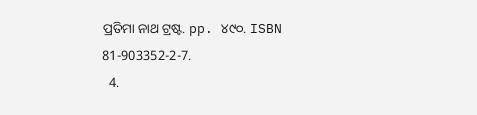ପ୍ରତିମା ନାଥ ଟ୍ରଷ୍ଟ. pp. ୪୯୦. ISBN 81-903352-2-7.
  4.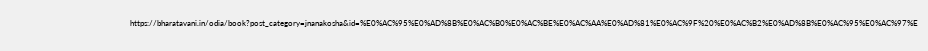https://bharatavani.in/odia/book?post_category=jnanakosha&id=%E0%AC%95%E0%AD%8B%E0%AC%B0%E0%AC%BE%E0%AC%AA%E0%AD%81%E0%AC%9F%20%E0%AC%B2%E0%AD%8B%E0%AC%95%E0%AC%97%E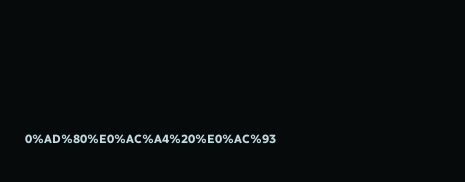0%AD%80%E0%AC%A4%20%E0%AC%93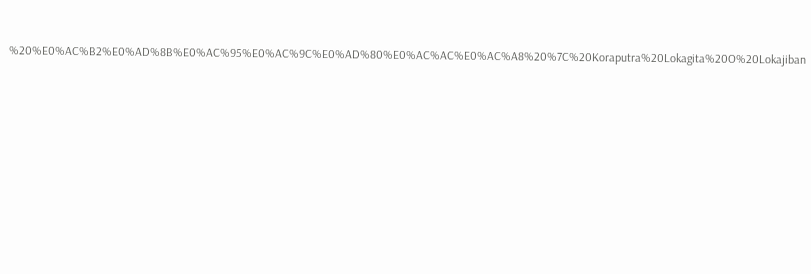%20%E0%AC%B2%E0%AD%8B%E0%AC%95%E0%AC%9C%E0%AD%80%E0%AC%AC%E0%AC%A8%20%7C%20Koraputra%20Lokagita%20O%20Lokajiban